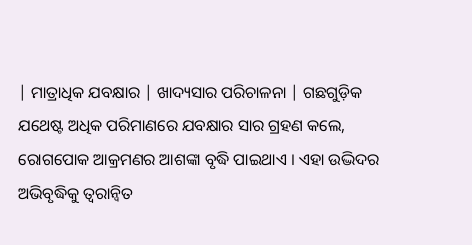| ମାତ୍ରାଧିକ ଯବକ୍ଷାର | ଖାଦ୍ୟସାର ପରିଚାଳନା | ଗଛଗୁଡ଼ିକ ଯଥେଷ୍ଟ ଅଧିକ ପରିମାଣରେ ଯବକ୍ଷାର ସାର ଗ୍ରହଣ କଲେ, ରୋଗପୋକ ଆକ୍ରମଣର ଆଶଙ୍କା ବୃଦ୍ଧି ପାଇଥାଏ । ଏହା ଉଦ୍ଭିଦର ଅଭିବୃଦ୍ଧିକୁ ତ୍ୱରାନ୍ୱିତ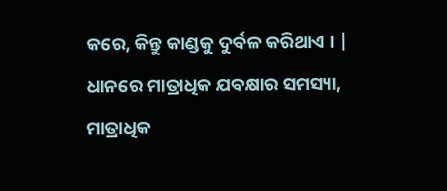କରେ, କିନ୍ତୁ କାଣ୍ଡକୁ ଦୁର୍ବଳ କରିଥାଏ । | ଧାନରେ ମାତ୍ରାଧିକ ଯବକ୍ଷାର ସମସ୍ୟା, ମାତ୍ରାଧିକ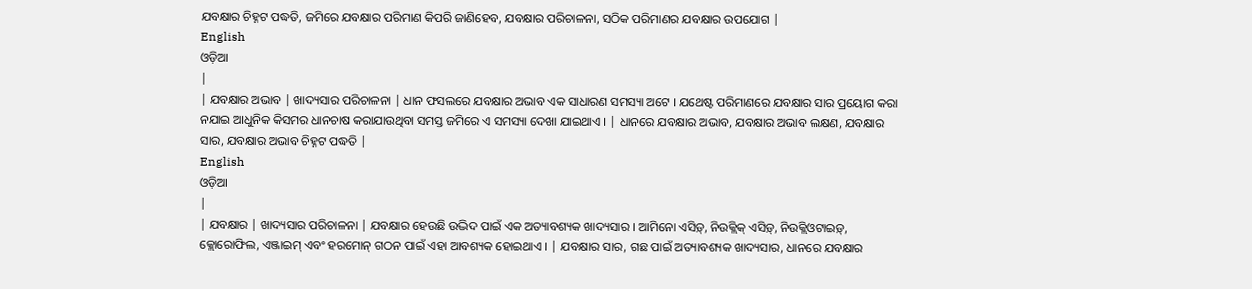ଯବକ୍ଷାର ଚିହ୍ନଟ ପଦ୍ଧତି, ଜମିରେ ଯବକ୍ଷାର ପରିମାଣ କିପରି ଜାଣିହେବ, ଯବକ୍ଷାର ପରିଚାଳନା, ସଠିକ ପରିମାଣର ଯବକ୍ଷାର ଉପଯୋଗ |
English
ଓଡ଼ିଆ
|
| ଯବକ୍ଷାର ଅଭାବ | ଖାଦ୍ୟସାର ପରିଚାଳନା | ଧାନ ଫସଲରେ ଯବକ୍ଷାର ଅଭାବ ଏକ ସାଧାରଣ ସମସ୍ୟା ଅଟେ । ଯଥେଷ୍ଟ ପରିମାଣରେ ଯବକ୍ଷାର ସାର ପ୍ରୟୋଗ କରା ନଯାଇ ଆଧୁନିକ କିସମର ଧାନଚାଷ କରାଯାଉଥିବା ସମସ୍ତ ଜମିରେ ଏ ସମସ୍ୟା ଦେଖା ଯାଇଥାଏ । | ଧାନରେ ଯବକ୍ଷାର ଅଭାବ, ଯବକ୍ଷାର ଅଭାବ ଲକ୍ଷଣ, ଯବକ୍ଷାର ସାର, ଯବକ୍ଷାର ଅଭାବ ଚିହ୍ନଟ ପଦ୍ଧତି |
English
ଓଡ଼ିଆ
|
| ଯବକ୍ଷାର | ଖାଦ୍ୟସାର ପରିଚାଳନା | ଯବକ୍ଷାର ହେଉଛି ଉଦ୍ଭିଦ ପାଇଁ ଏକ ଅତ୍ୟାବଶ୍ୟକ ଖାଦ୍ୟସାର । ଆମିନୋ ଏସିଡ଼୍, ନିଉକ୍ଲିକ୍ ଏସିଡ଼୍, ନିଉକ୍ଲିଓଟାଇଡ଼୍, କ୍ଲୋରୋଫିଲ, ଏଞ୍ଜାଇମ୍ ଏବଂ ହରମୋନ୍ ଗଠନ ପାଇଁ ଏହା ଆବଶ୍ୟକ ହୋଇଥାଏ । | ଯବକ୍ଷାର ସାର, ଗଛ ପାଇଁ ଅତ୍ୟାବଶ୍ୟକ ଖାଦ୍ୟସାର, ଧାନରେ ଯବକ୍ଷାର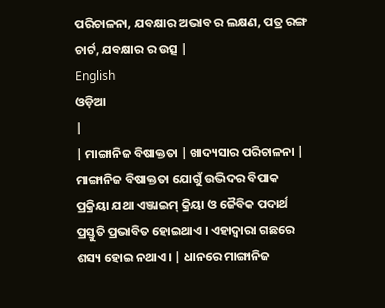ପରିଚାଳନା, ଯବକ୍ଷାର ଅଭାବ ର ଲକ୍ଷଣ, ପତ୍ର ରଙ୍ଗ ଚାର୍ଟ, ଯବକ୍ଷାର ର ଉତ୍ସ |
English
ଓଡ଼ିଆ
|
| ମାଙ୍ଗାନିଜ ବିଷାକ୍ତତା | ଖାଦ୍ୟସାର ପରିଚାଳନା | ମାଙ୍ଗାନିଜ ବିଷାକ୍ତତା ଯୋଗୁଁ ଉଦ୍ଭିଦର ବିପାକ ପ୍ରକ୍ରିୟା ଯଥା ଏଞ୍ଜାଇମ୍ କ୍ରିୟା ଓ ଜୈବିକ ପଦାର୍ଥ ପ୍ରସ୍ତୁତି ପ୍ରଭାବିତ ହୋଇଥାଏ । ଏହାଦ୍ୱାରା ଗଛରେ ଶସ୍ୟ ହୋଇ ନଥାଏ । | ଧାନରେ ମାଙ୍ଗାନିଜ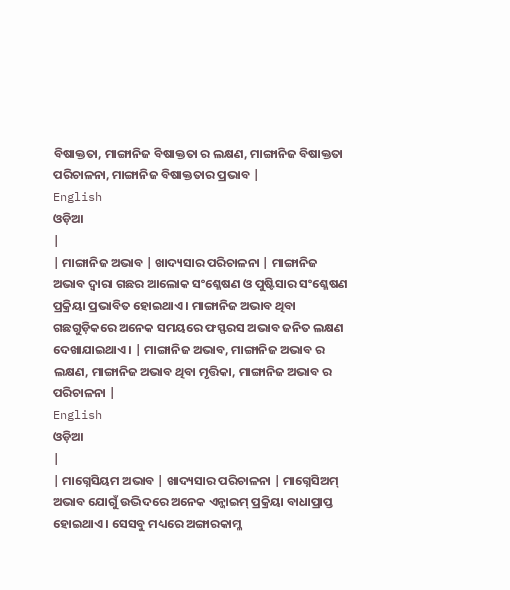ବିଷାକ୍ତତା, ମାଙ୍ଗାନିଜ ବିଷାକ୍ତତା ର ଲକ୍ଷଣ, ମାଙ୍ଗାନିଜ ବିଷାକ୍ତତା ପରିଚାଳନା, ମାଙ୍ଗାନିଜ ବିଷାକ୍ତତାର ପ୍ରଭାବ |
English
ଓଡ଼ିଆ
|
| ମାଙ୍ଗାନିଜ ଅଭାବ | ଖାଦ୍ୟସାର ପରିଚାଳନା | ମାଙ୍ଗାନିଜ ଅଭାବ ଦ୍ୱାରା ଗଛର ଆଲୋକ ସଂଶ୍ଳେଷଣ ଓ ପୁଷ୍ଟିସାର ସଂଶ୍ଳେଷଣ ପ୍ରକ୍ରିୟା ପ୍ରଭାବିତ ହୋଇଥାଏ । ମାଙ୍ଗାନିଜ ଅଭାବ ଥିବା ଗଛଗୁଡ଼ିକରେ ଅନେକ ସମୟରେ ଫସ୍ଫରସ ଅଭାବ ଜନିତ ଲକ୍ଷଣ ଦେଖାଯାଇଥାଏ । | ମାଙ୍ଗାନିଜ ଅଭାବ, ମାଙ୍ଗାନିଜ ଅଭାବ ର ଲକ୍ଷଣ, ମାଙ୍ଗାନିଜ ଅଭାବ ଥିବା ମୃତ୍ତିକା, ମାଙ୍ଗାନିଜ ଅଭାବ ର ପରିଚାଳନା |
English
ଓଡ଼ିଆ
|
| ମାଗ୍ନେସିୟମ ଅଭାବ | ଖାଦ୍ୟସାର ପରିଚାଳନା | ମାଗ୍ନେସିଅମ୍ ଅଭାବ ଯୋଗୁଁ ଉଦ୍ଭିଦରେ ଅନେକ ଏନ୍ଜାଇମ୍ ପ୍ରକ୍ରିୟା ବାଧାପ୍ରାପ୍ତ ହୋଇଥାଏ । ସେସବୁ ମଧ୍ୟରେ ଅଙ୍ଗାରକାମ୍ଳ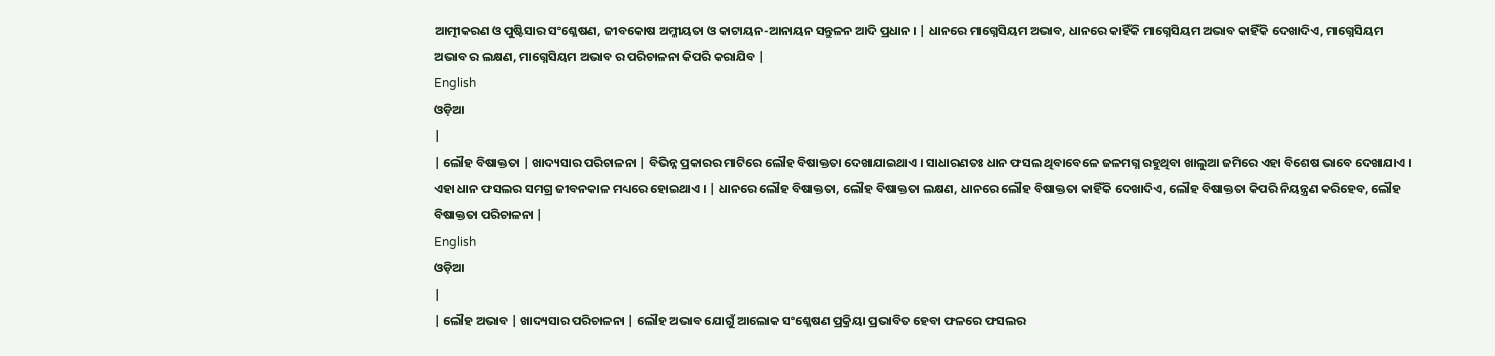ଆତ୍ମୀକରଣ ଓ ପୁଷ୍ଟିସାର ସଂଶ୍ଳେଷଣ, ଜୀବକୋଷ ଅମ୍ଳୀୟତା ଓ କାଟାୟନ-ଆନାୟନ ସନ୍ତୁଳନ ଆଦି ପ୍ରଧାନ । | ଧାନରେ ମାଗ୍ନେସିୟମ ଅଭାବ, ଧାନରେ କାହିଁକି ମାଗ୍ନେସିୟମ ଅଭାବ କାହିଁକି ଦେଖାଦିଏ, ମାଗ୍ନେସିୟମ ଅଭାବ ର ଲକ୍ଷଣ, ମାଗ୍ନେସିୟମ ଅଭାବ ର ପରିଚାଳନା କିପରି କରାଯିବ |
English
ଓଡ଼ିଆ
|
| ଲୌହ ବିଷାକ୍ତତା | ଖାଦ୍ୟସାର ପରିଚାଳନା | ବିଭିନ୍ନ ପ୍ରକାରର ମାଟିରେ ଲୌହ ବିଷାକ୍ତତା ଦେଖାଯାଇଥାଏ । ସାଧାରଣତଃ ଧାନ ଫସଲ ଥିବାବେଳେ ଜଳମଗ୍ନ ରହୁଥିବା ଖାଲୁଆ ଜମିରେ ଏହା ବିଶେଷ ଭାବେ ଦେଖାଯାଏ । ଏହା ଧାନ ଫସଲର ସମଗ୍ର ଜୀବନକାଳ ମଧ୍ୟରେ ହୋଇଥାଏ । | ଧାନରେ ଲୌହ ବିଷାକ୍ତତା, ଲୌହ ବିଷାକ୍ତତା ଲକ୍ଷଣ, ଧାନରେ ଲୌହ ବିଷାକ୍ତତା କାହିଁକି ଦେଖାଦିଏ, ଲୌହ ବିଷାକ୍ତତା କିପରି ନିୟନ୍ତ୍ରଣ କରିହେବ, ଲୌହ ବିଷାକ୍ତତା ପରିଚାଳନା |
English
ଓଡ଼ିଆ
|
| ଲୌହ ଅଭାବ | ଖାଦ୍ୟସାର ପରିଚାଳନା | ଲୌହ ଅଭାବ ଯୋଗୁଁ ଆଲୋକ ସଂଶ୍ଳେଷଣ ପ୍ରକ୍ରିୟା ପ୍ରଭାବିତ ହେବା ଫଳରେ ଫସଲର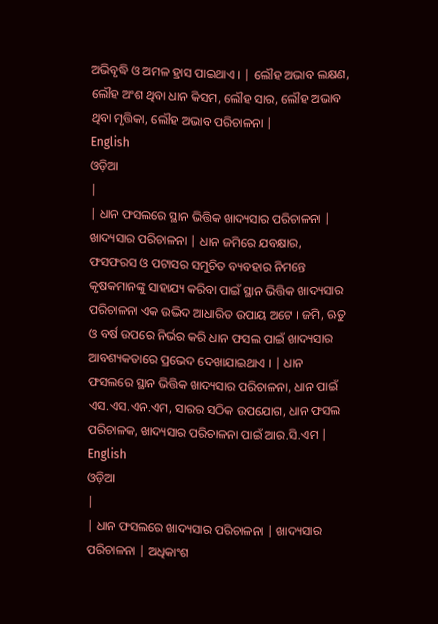ଅଭିବୃଦ୍ଧି ଓ ଅମଳ ହ୍ରାସ ପାଇଥାଏ । | ଲୌହ ଅଭାବ ଲକ୍ଷଣ, ଲୌହ ଅଂଶ ଥିବା ଧାନ କିସମ, ଲୌହ ସାର, ଲୌହ ଅଭାବ ଥିବା ମୃତ୍ତିକା, ଲୌହ ଅଭାବ ପରିଚାଳନା |
English
ଓଡ଼ିଆ
|
| ଧାନ ଫସଲରେ ସ୍ଥାନ ଭିତ୍ତିକ ଖାଦ୍ୟସାର ପରିଚାଳନା | ଖାଦ୍ୟସାର ପରିଚାଳନା | ଧାନ ଜମିରେ ଯବକ୍ଷାର, ଫସଫରସ ଓ ପଟାସର ସମୁଚିତ ବ୍ୟବହାର ନିମନ୍ତେ କୃଷକମାନଙ୍କୁ ସାହାଯ୍ୟ କରିବା ପାଇଁ ସ୍ଥାନ ଭିତ୍ତିକ ଖାଦ୍ୟସାର ପରିଚାଳନା ଏକ ଉଦ୍ଭିଦ ଆଧାରିତ ଉପାୟ ଅଟେ । ଜମି, ଋତୁ ଓ ବର୍ଷ ଉପରେ ନିର୍ଭର କରି ଧାନ ଫସଲ ପାଇଁ ଖାଦ୍ୟସାର ଆବଶ୍ୟକତାରେ ପ୍ରଭେଦ ଦେଖାଯାଇଥାଏ । | ଧାନ ଫସଲରେ ସ୍ଥାନ ଭିତ୍ତିକ ଖାଦ୍ୟସାର ପରିଚାଳନା, ଧାନ ପାଇଁ ଏସ.ଏସ.ଏନ.ଏମ, ସାରର ସଠିକ ଉପଯୋଗ, ଧାନ ଫସଲ ପରିଚାଳକ, ଖାଦ୍ୟସାର ପରିଚାଳନା ପାଇଁ ଆର.ସି.ଏମ |
English
ଓଡ଼ିଆ
|
| ଧାନ ଫସଲରେ ଖାଦ୍ୟସାର ପରିଚାଳନା | ଖାଦ୍ୟସାର ପରିଚାଳନା | ଅଧିକାଂଶ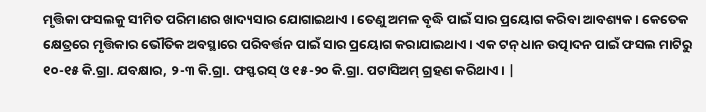ମୃତ୍ତିକା ଫସଲକୁ ସୀମିତ ପରିମାଣର ଖାଦ୍ୟସାର ଯୋଗାଇଥାଏ । ତେଣୁ ଅମଳ ବୃଦ୍ଧି ପାଇଁ ସାର ପ୍ରୟୋଗ କରିବା ଆବଶ୍ୟକ । କେତେକ କ୍ଷେତ୍ରରେ ମୃତ୍ତିକାର ଭୌତିକ ଅବସ୍ଥାରେ ପରିବର୍ତ୍ତନ ପାଇଁ ସାର ପ୍ରୟୋଗ କରାଯାଇଥାଏ । ଏକ ଟନ୍ ଧାନ ଉତ୍ପାଦନ ପାଇଁ ଫସଲ ମାଟିରୁ ୧୦-୧୫ କି.ଗ୍ରା. ଯବକ୍ଷାର, ୨-୩ କି.ଗ୍ରା. ଫସ୍ଫରସ୍ ଓ ୧୫-୨୦ କି.ଗ୍ରା. ପଟାସିଅମ୍ ଗ୍ରହଣ କରିଥାଏ । |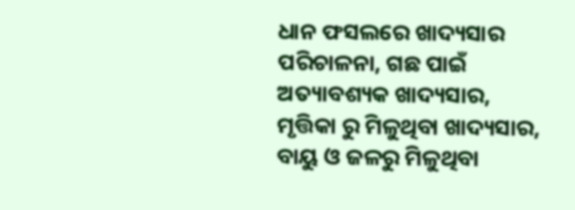ଧାନ ଫସଲରେ ଖାଦ୍ୟସାର ପରିଚାଳନା, ଗଛ ପାଇଁ ଅତ୍ୟାବଶ୍ୟକ ଖାଦ୍ୟସାର, ମୃତ୍ତିକା ରୁ ମିଳୁଥିବା ଖାଦ୍ୟସାର, ବାୟୁ ଓ ଜଳରୁ ମିଳୁଥିବା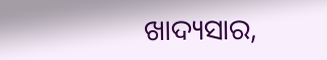ଖାଦ୍ୟସାର,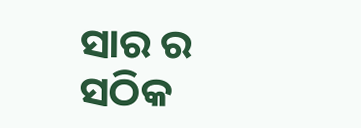ସାର ର ସଠିକ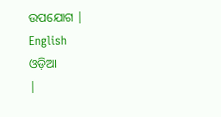ଉପଯୋଗ |
English
ଓଡ଼ିଆ
|